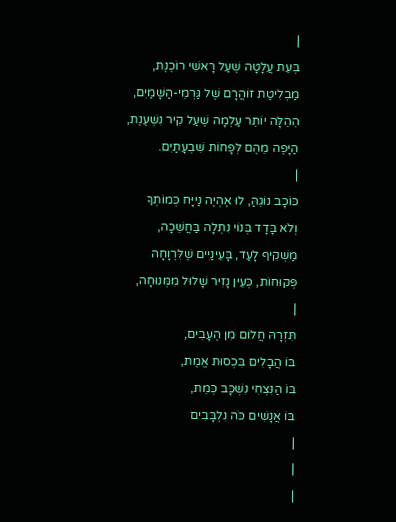|
בְּעֵת עֲלָטָה שֶׁעַל רָאשִׁי רוֹכֶנֶת,
מַבְלִיטַת זוֹהֲרָם שֶׁל גַּרְמֵי-הַשָּׁמַיִם,
הֵהֵלָּה יוֹתֵר עַלְמָה שֶׁעַל קִיר נִשְׁעֶנֶת,
הַיָּפֶה מֵהֶם לְפָחוֹת שִׁבְעָתַיִם.
|
כּוֹכָב נוֹגֵהַּ, לוּ אֶהְיֶה נַייָּח כְּמוֹתְךָ
וְלֹא בָּדָד בְּנוֹי נִתְלָה בַּחֲשֵׁכָה,
מַשְׁקִיף לָעַד, בָּעֵינַיִים שֶׁלִּרְוָחָה
פְּקוּחוֹת, כְּעֵין נָזִיר שָׁלוּל מִמְּנוּחָה,
|
תִּזְרָהּ חֲלוֹם מִן הֶעָבִים,
בּוֹ הֲבָלִים בִּכְסוּת אֱמֶת,
בּוֹ הַנִּצְחִי נִשְׁכָּב כְּמֵת,
בּוֹ אֲנָשִׁים כֹּה נִלְבָּבִים
|
|
|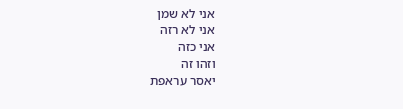אני לא שמן
אני לא רזה
אני כזה
וזהו זה
יאסר עראפת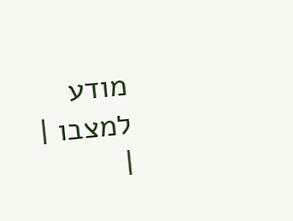מודע
למצבו |
|